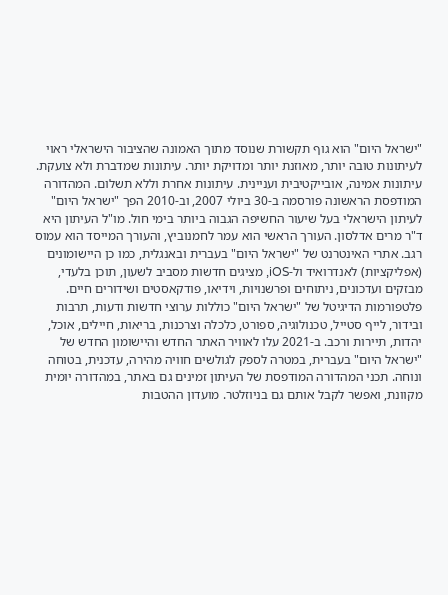"ישראל היום" הוא גוף תקשורת שנוסד מתוך האמונה שהציבור הישראלי ראוי לעיתונות טובה יותר, מאוזנת יותר ומדויקת יותר. עיתונות שמדברת ולא צועקת. עיתונות אמינה, אובייקטיבית ועניינית. עיתונות אחרת וללא תשלום. המהדורה המודפסת הראשונה פורסמה ב-30 ביולי 2007, וב-2010 הפך "ישראל היום" לעיתון הישראלי בעל שיעור החשיפה הגבוה ביותר בימי חול. מו"ל העיתון היא ד"ר מרים אדלסון. העורך הראשי הוא עמר לחמנוביץ, והעורך המייסד הוא עמוס רגב. אתרי האינטרנט של "ישראל היום" בעברית ובאנגלית, כמו כן היישומונים (אפליקציות) לאנדרואיד ול-iOS, מציגים חדשות מסביב לשעון, תוכן בלעדי, מבזקים ועדכונים, ניתוחים ופרשנויות, וידיאו, פודקאסטים ושידורים חיים. פלטפורמות הדיגיטל של "ישראל היום" כוללות ערוצי חדשות ודעות, תרבות ובידור, לייף סטייל, טכנולוגיה, ספורט, כלכלה וצרכנות, בריאות, חיילים, אוכל, יהדות, תיירות ורכב. ב-2021 עלו לאוויר האתר החדש והיישומון החדש של "ישראל היום" בעברית, במטרה לספק לגולשים חוויה מהירה, עדכנית, בטוחה ונוחה. תכני המהדורה המודפסת של העיתון זמינים גם באתר, במהדורה יומית מקוונת, ואפשר לקבל אותם גם בניוזלטר. מועדון ההטבות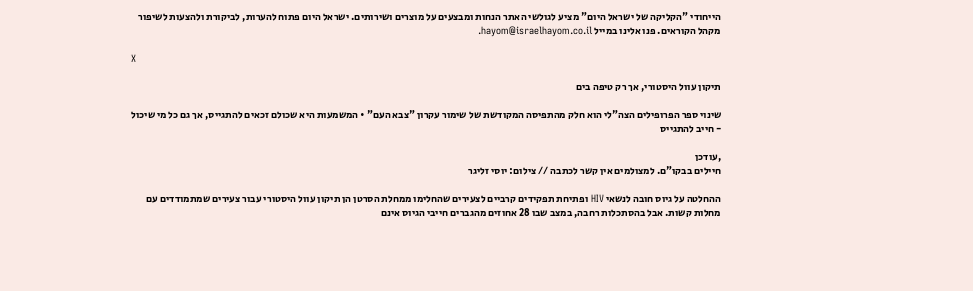הייחודי "הקליקה של ישראל היום" מציע לגולשי האתר הנחות ומבצעים על מוצרים ושירותים. ישראל היום פתוח להערות, לביקורת ולהצעות לשיפור מקהל הקוראים. פנו אלינו במייל hayom@israelhayom.co.il.

X

תיקון עוול היסטורי, אך רק טיפה בים

שינוי ספר הפרופילים הצה"לי הוא חלק מהתפיסה המקודשת של שימור עקרון "צבא העם" • המשמעות היא שכולם זכאים להתגייס, אך גם כל מי שיכול - חייב להתגייס

,עודכן
חיילים בבקו"ם. למצולמים אין קשר לכתבה // צילום: יוסי זליגר

ההחלטה על גיוס חובה לנשאי HIV ופתיחת תפקידים קרביים לצעירים שהחלימו ממחלת הסרטן הן תיקון עוול היסטורי עבור צעירים שמתמודדים עם מחלות קשות. אבל בהסתכלות רחבה, במצב שבו 28 אחוזים מהגברים חייבי הגיוס אינם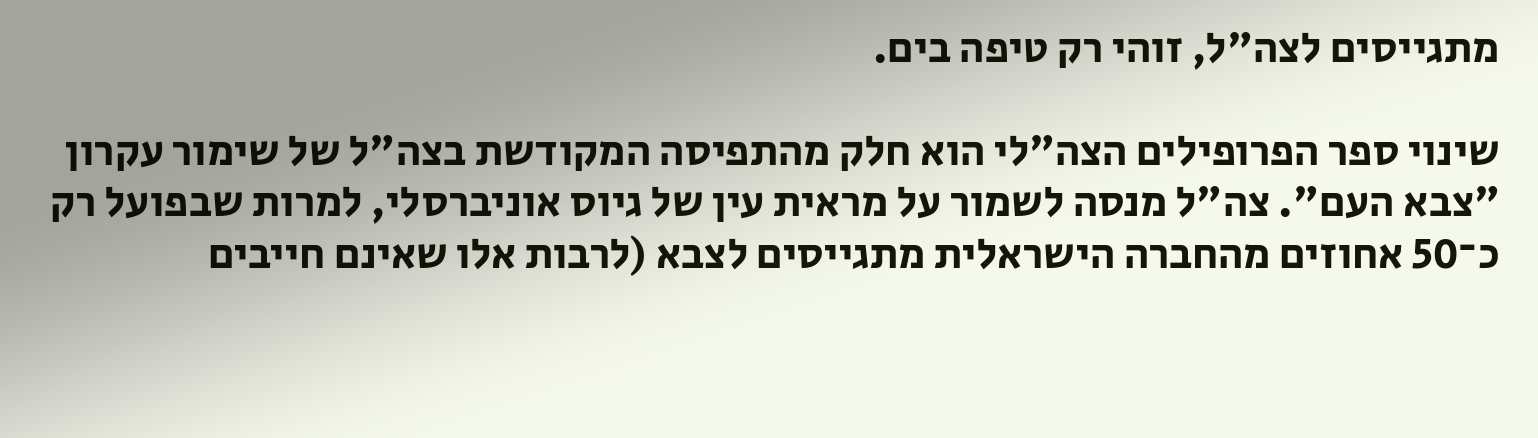מתגייסים לצה"ל, זוהי רק טיפה בים.

שינוי ספר הפרופילים הצה"לי הוא חלק מהתפיסה המקודשת בצה"ל של שימור עקרון "צבא העם". צה"ל מנסה לשמור על מראית עין של גיוס אוניברסלי, למרות שבפועל רק כ־50 אחוזים מהחברה הישראלית מתגייסים לצבא (לרבות אלו שאינם חייבים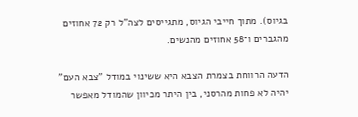בגיוס). מתוך חייבי הגיוס, מתגייסים לצה"ל רק 72 אחוזים מהגברים ו־58 אחוזים מהנשים.

הדעה הרווחת בצמרת הצבא היא ששינוי במודל "צבא העם" יהיה לא פחות מהרסני, בין היתר מכיוון שהמודל מאפשר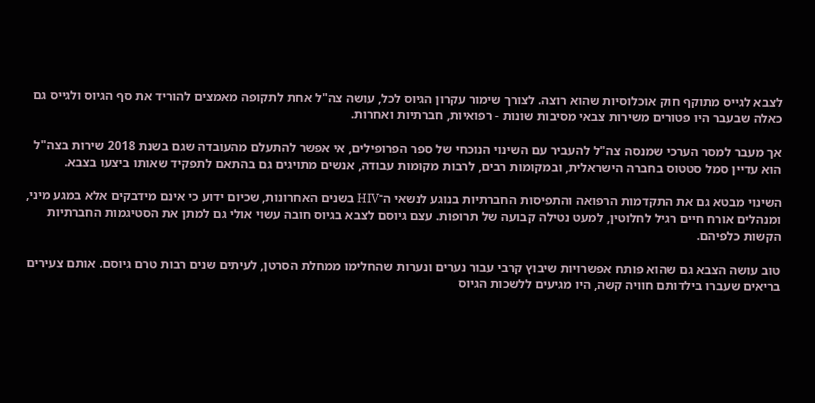לצבא לגייס מתוקף חוק אוכלוסיות שהוא רוצה. לצורך שימור עקרון הגיוס לכל, עושה צה"ל אחת לתקופה מאמצים להוריד את סף הגיוס ולגייס גם כאלה שבעבר היו פטורים משירות צבאי מסיבות שונות - רפואיות, חברתיות ואחרות.

אך מעבר למסר הערכי שמנסה צה"ל להעביר עם השינוי הנוכחי של ספר הפרופילים, אי אפשר להתעלם מהעובדה שגם בשנת 2018 שירות בצה"ל הוא עדיין סמל סטטוס בחברה הישראלית, ובמקומות רבים, לרבות מקומות עבודה, אנשים מתויגים גם בהתאם לתפקיד שאותו ביצעו בצבא.

השינוי מבטא גם את התקדמות הרפואה והתפיסות החברתיות בנוגע לנשאי ה־HIV בשנים האחרונות, שכיום ידוע כי אינם מידבקים אלא במגע מיני, ומנהלים אורח חיים רגיל לחלוטין, למעט נטילה קבועה של תרופות. עצם גיוסם לצבא בגיוס חובה עשוי אולי גם למתן את הסטיגמות החברתיות הקשות כלפיהם.

טוב עושה הצבא גם שהוא פותח אפשרויות שיבוץ קרבי עבור נערים ונערות שהחלימו ממחלת הסרטן, לעיתים שנים רבות טרם גיוסם. אותם צעירים בריאים שעברו בילדותם חוויה קשה, היו מגיעים ללשכות הגיוס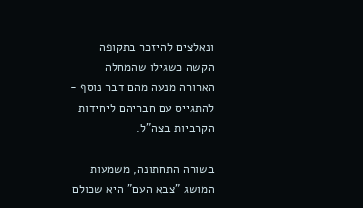ונאלצים להיזכר בתקופה הקשה כשגילו שהמחלה הארורה מנעה מהם דבר נוסף - להתגייס עם חבריהם ליחידות הקרביות בצה"ל.

בשורה התחתונה, משמעות המושג "צבא העם" היא שכולם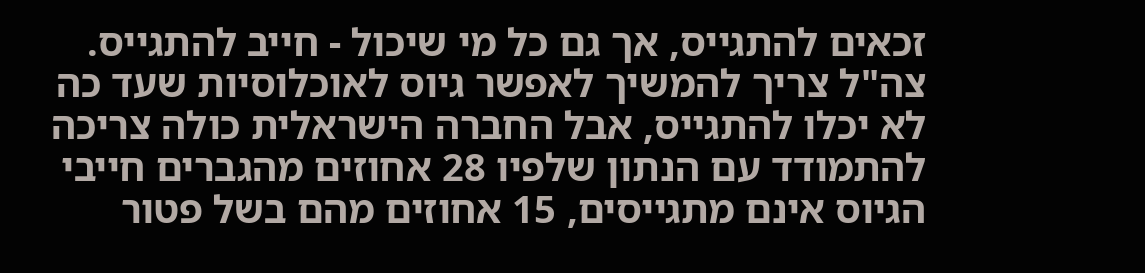זכאים להתגייס, אך גם כל מי שיכול - חייב להתגייס. צה"ל צריך להמשיך לאפשר גיוס לאוכלוסיות שעד כה לא יכלו להתגייס, אבל החברה הישראלית כולה צריכה להתמודד עם הנתון שלפיו 28 אחוזים מהגברים חייבי הגיוס אינם מתגייסים, 15 אחוזים מהם בשל פטור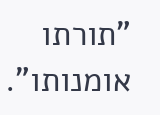"תורתו אומנותו".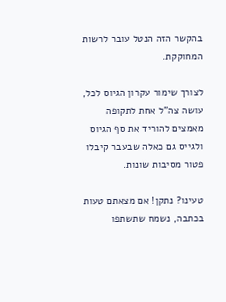בהקשר הזה הנטל עובר לרשות המחוקקת.

לצורך שימור עקרון הגיוס לכל, עושה צה"ל אחת לתקופה מאמצים להוריד את סף הגיוס ולגייס גם כאלה שבעבר קיבלו פטור מסיבות שונות.

טעינו? נתקן! אם מצאתם טעות בכתבה, נשמח שתשתפו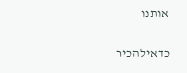אותנו

כדאילהכיר